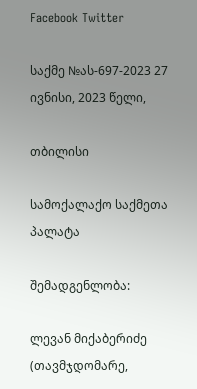Facebook Twitter

საქმე №ას-697-2023 27 ივნისი, 2023 წელი,

თბილისი

სამოქალაქო საქმეთა პალატა

შემადგენლობა:

ლევან მიქაბერიძე (თავმჯდომარე,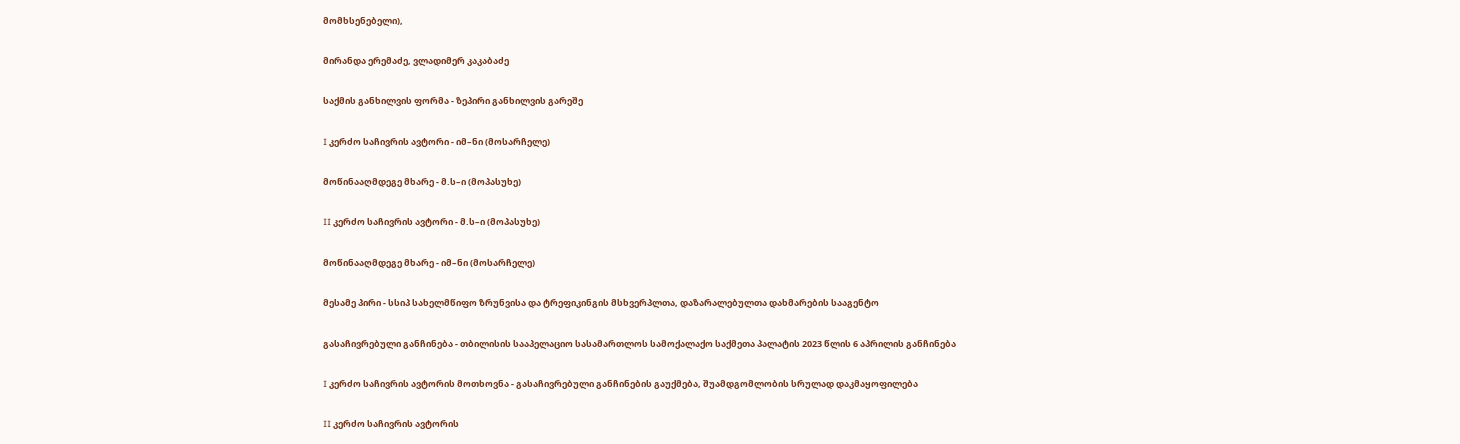მომხსენებელი),

მირანდა ერემაძე, ვლადიმერ კაკაბაძე

საქმის განხილვის ფორმა - ზეპირი განხილვის გარეშე

I კერძო საჩივრის ავტორი - იმ–ნი (მოსარჩელე)

მოწინააღმდეგე მხარე - მ.ს–ი (მოპასუხე)

II კერძო საჩივრის ავტორი - მ.ს–ი (მოპასუხე)

მოწინააღმდეგე მხარე - იმ–ნი (მოსარჩელე)

მესამე პირი - სსიპ სახელმწიფო ზრუნვისა და ტრეფიკინგის მსხვერპლთა, დაზარალებულთა დახმარების სააგენტო

გასაჩივრებული განჩინება - თბილისის სააპელაციო სასამართლოს სამოქალაქო საქმეთა პალატის 2023 წლის 6 აპრილის განჩინება

I კერძო საჩივრის ავტორის მოთხოვნა - გასაჩივრებული განჩინების გაუქმება, შუამდგომლობის სრულად დაკმაყოფილება

II კერძო საჩივრის ავტორის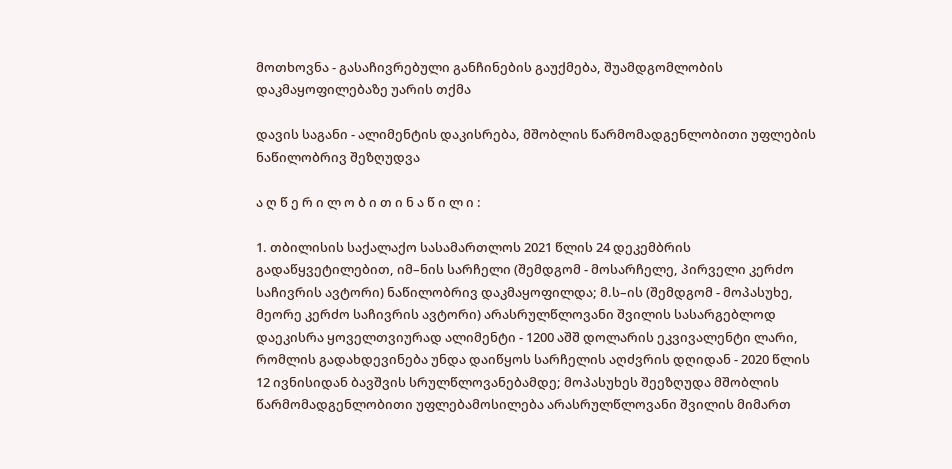მოთხოვნა - გასაჩივრებული განჩინების გაუქმება, შუამდგომლობის დაკმაყოფილებაზე უარის თქმა

დავის საგანი - ალიმენტის დაკისრება, მშობლის წარმომადგენლობითი უფლების ნაწილობრივ შეზღუდვა

ა ღ წ ე რ ი ლ ო ბ ი თ ი ნ ა წ ი ლ ი :

1. თბილისის საქალაქო სასამართლოს 2021 წლის 24 დეკემბრის გადაწყვეტილებით, იმ–ნის სარჩელი (შემდგომ - მოსარჩელე, პირველი კერძო საჩივრის ავტორი) ნაწილობრივ დაკმაყოფილდა; მ.ს–ის (შემდგომ - მოპასუხე, მეორე კერძო საჩივრის ავტორი) არასრულწლოვანი შვილის სასარგებლოდ დაეკისრა ყოველთვიურად ალიმენტი - 1200 აშშ დოლარის ეკვივალენტი ლარი, რომლის გადახდევინება უნდა დაიწყოს სარჩელის აღძვრის დღიდან - 2020 წლის 12 ივნისიდან ბავშვის სრულწლოვანებამდე; მოპასუხეს შეეზღუდა მშობლის წარმომადგენლობითი უფლებამოსილება არასრულწლოვანი შვილის მიმართ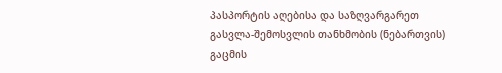პასპორტის აღებისა და საზღვარგარეთ გასვლა-შემოსვლის თანხმობის (ნებართვის) გაცმის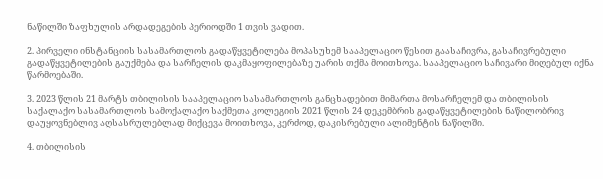ნაწილში ზაფხულის არდადეგების პერიოდში 1 თვის ვადით.

2. პირველი ინსტანციის სასამართლოს გადაწყვეტილება მოპასუხემ სააპელაციო წესით გაასაჩივრა, გასაჩივრებული გადაწყვეტილების გაუქმება და სარჩელის დაკმაყოფილებაზე უარის თქმა მოითხოვა. სააპელაციო საჩივარი მიღებულ იქნა წარმოებაში.

3. 2023 წლის 21 მარტს თბილისის სააპელაციო სასამართლოს განცხადებით მიმართა მოსარჩელემ და თბილისის საქალაქო სასამართლოს სამოქალაქო საქმეთა კოლეგიის 2021 წლის 24 დეკემბრის გადაწყვეტილების ნაწილობრივ დაუყოვნებლივ აღსასრულებლად მიქცევა მოითხოვა, კერძოდ, დაკისრებული ალიმენტის ნაწილში.

4. თბილისის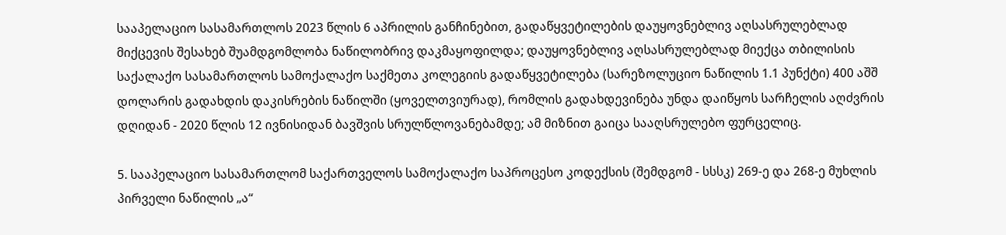სააპელაციო სასამართლოს 2023 წლის 6 აპრილის განჩინებით, გადაწყვეტილების დაუყოვნებლივ აღსასრულებლად მიქცევის შესახებ შუამდგომლობა ნაწილობრივ დაკმაყოფილდა; დაუყოვნებლივ აღსასრულებლად მიექცა თბილისის საქალაქო სასამართლოს სამოქალაქო საქმეთა კოლეგიის გადაწყვეტილება (სარეზოლუციო ნაწილის 1.1 პუნქტი) 400 აშშ დოლარის გადახდის დაკისრების ნაწილში (ყოველთვიურად), რომლის გადახდევინება უნდა დაიწყოს სარჩელის აღძვრის დღიდან - 2020 წლის 12 ივნისიდან ბავშვის სრულწლოვანებამდე; ამ მიზნით გაიცა სააღსრულებო ფურცელიც.

5. სააპელაციო სასამართლომ საქართველოს სამოქალაქო საპროცესო კოდექსის (შემდგომ - სსსკ) 269-ე და 268-ე მუხლის პირველი ნაწილის „ა“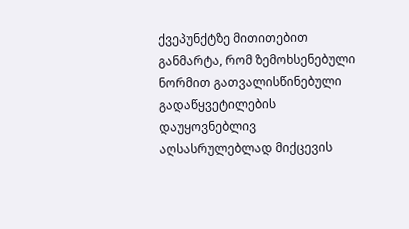ქვეპუნქტზე მითითებით განმარტა, რომ ზემოხსენებული ნორმით გათვალისწინებული გადაწყვეტილების დაუყოვნებლივ აღსასრულებლად მიქცევის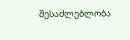შესაძლებლობა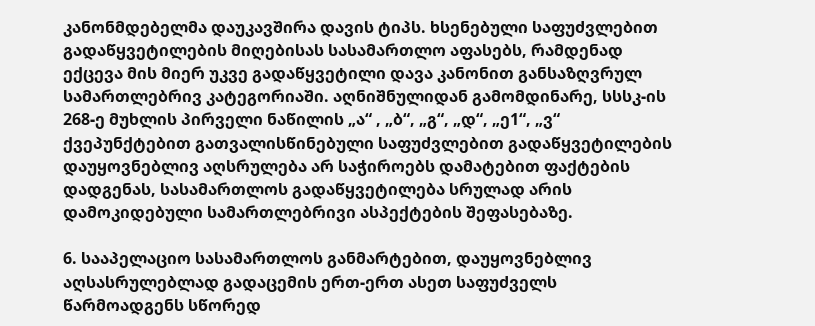კანონმდებელმა დაუკავშირა დავის ტიპს. ხსენებული საფუძვლებით გადაწყვეტილების მიღებისას სასამართლო აფასებს, რამდენად ექცევა მის მიერ უკვე გადაწყვეტილი დავა კანონით განსაზღვრულ სამართლებრივ კატეგორიაში. აღნიშნულიდან გამომდინარე, სსსკ-ის 268-ე მუხლის პირველი ნაწილის „ა“ , „ბ“, „გ“, „დ“, „ე1“, „ვ“ ქვეპუნქტებით გათვალისწინებული საფუძვლებით გადაწყვეტილების დაუყოვნებლივ აღსრულება არ საჭიროებს დამატებით ფაქტების დადგენას, სასამართლოს გადაწყვეტილება სრულად არის დამოკიდებული სამართლებრივი ასპექტების შეფასებაზე.

6. სააპელაციო სასამართლოს განმარტებით, დაუყოვნებლივ აღსასრულებლად გადაცემის ერთ-ერთ ასეთ საფუძველს წარმოადგენს სწორედ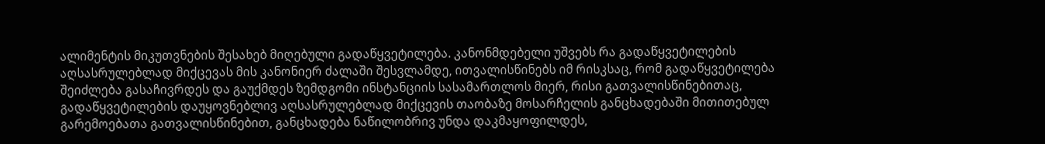ალიმენტის მიკუთვნების შესახებ მიღებული გადაწყვეტილება. კანონმდებელი უშვებს რა გადაწყვეტილების აღსასრულებლად მიქცევას მის კანონიერ ძალაში შესვლამდე, ითვალისწინებს იმ რისკსაც, რომ გადაწყვეტილება შეიძლება გასაჩივრდეს და გაუქმდეს ზემდგომი ინსტანციის სასამართლოს მიერ, რისი გათვალისწინებითაც, გადაწყვეტილების დაუყოვნებლივ აღსასრულებლად მიქცევის თაობაზე მოსარჩელის განცხადებაში მითითებულ გარემოებათა გათვალისწინებით, განცხადება ნაწილობრივ უნდა დაკმაყოფილდეს,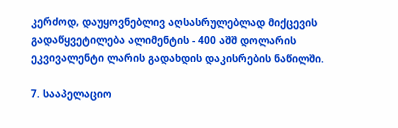კერძოდ, დაუყოვნებლივ აღსასრულებლად მიქცევის გადაწყვეტილება ალიმენტის - 400 აშშ დოლარის ეკვივალენტი ლარის გადახდის დაკისრების ნაწილში.

7. სააპელაციო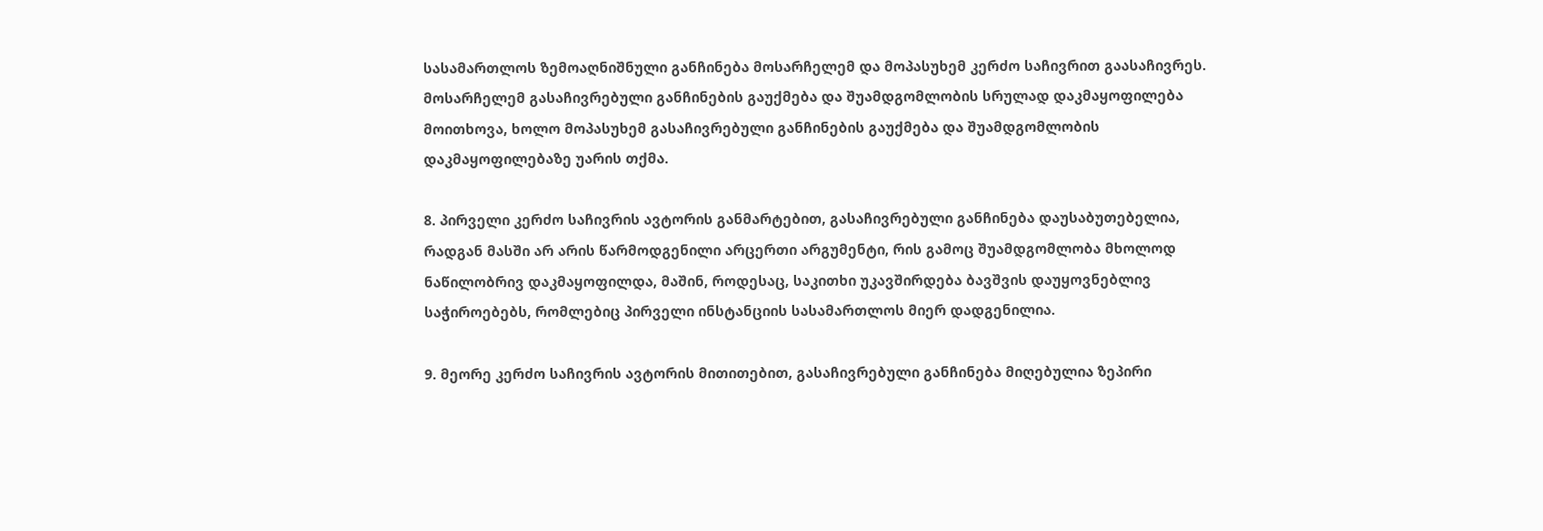სასამართლოს ზემოაღნიშნული განჩინება მოსარჩელემ და მოპასუხემ კერძო საჩივრით გაასაჩივრეს. მოსარჩელემ გასაჩივრებული განჩინების გაუქმება და შუამდგომლობის სრულად დაკმაყოფილება მოითხოვა, ხოლო მოპასუხემ გასაჩივრებული განჩინების გაუქმება და შუამდგომლობის დაკმაყოფილებაზე უარის თქმა.

8. პირველი კერძო საჩივრის ავტორის განმარტებით, გასაჩივრებული განჩინება დაუსაბუთებელია, რადგან მასში არ არის წარმოდგენილი არცერთი არგუმენტი, რის გამოც შუამდგომლობა მხოლოდ ნაწილობრივ დაკმაყოფილდა, მაშინ, როდესაც, საკითხი უკავშირდება ბავშვის დაუყოვნებლივ საჭიროებებს, რომლებიც პირველი ინსტანციის სასამართლოს მიერ დადგენილია.

9. მეორე კერძო საჩივრის ავტორის მითითებით, გასაჩივრებული განჩინება მიღებულია ზეპირი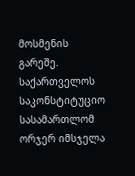მოსმენის გარეშე. საქართველოს საკონსტიტუციო სასამართლომ ორჯერ იმსჯელა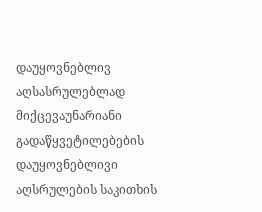დაუყოვნებლივ აღსასრულებლად მიქცევაუნარიანი გადაწყვეტილებების დაუყოვნებლივი აღსრულების საკითხის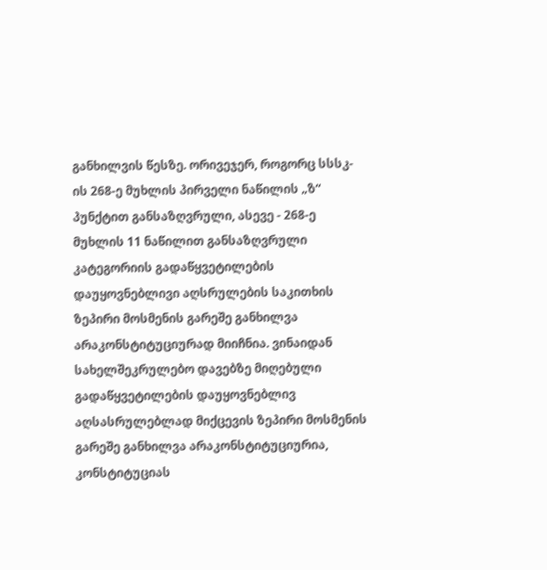განხილვის წესზე. ორივეჯერ, როგორც სსსკ-ის 268-ე მუხლის პირველი ნაწილის „ზ“ პუნქტით განსაზღვრული, ასევე - 268-ე მუხლის 11 ნაწილით განსაზღვრული კატეგორიის გადაწყვეტილების დაუყოვნებლივი აღსრულების საკითხის ზეპირი მოსმენის გარეშე განხილვა არაკონსტიტუციურად მიიჩნია. ვინაიდან სახელშეკრულებო დავებზე მიღებული გადაწყვეტილების დაუყოვნებლივ აღსასრულებლად მიქცევის ზეპირი მოსმენის გარეშე განხილვა არაკონსტიტუციურია, კონსტიტუციას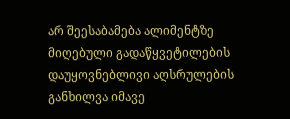არ შეესაბამება ალიმენტზე მიღებული გადაწყვეტილების დაუყოვნებლივი აღსრულების განხილვა იმავე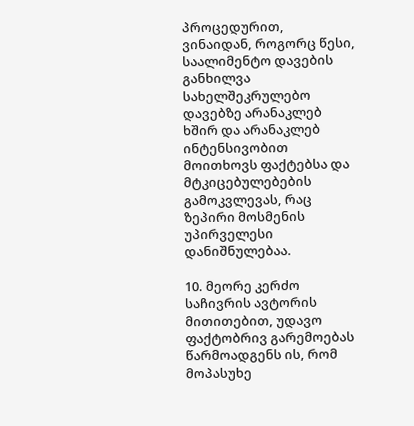პროცედურით, ვინაიდან, როგორც წესი, საალიმენტო დავების განხილვა სახელშეკრულებო დავებზე არანაკლებ ხშირ და არანაკლებ ინტენსივობით მოითხოვს ფაქტებსა და მტკიცებულებების გამოკვლევას, რაც ზეპირი მოსმენის უპირველესი დანიშნულებაა.

10. მეორე კერძო საჩივრის ავტორის მითითებით, უდავო ფაქტობრივ გარემოებას წარმოადგენს ის, რომ მოპასუხე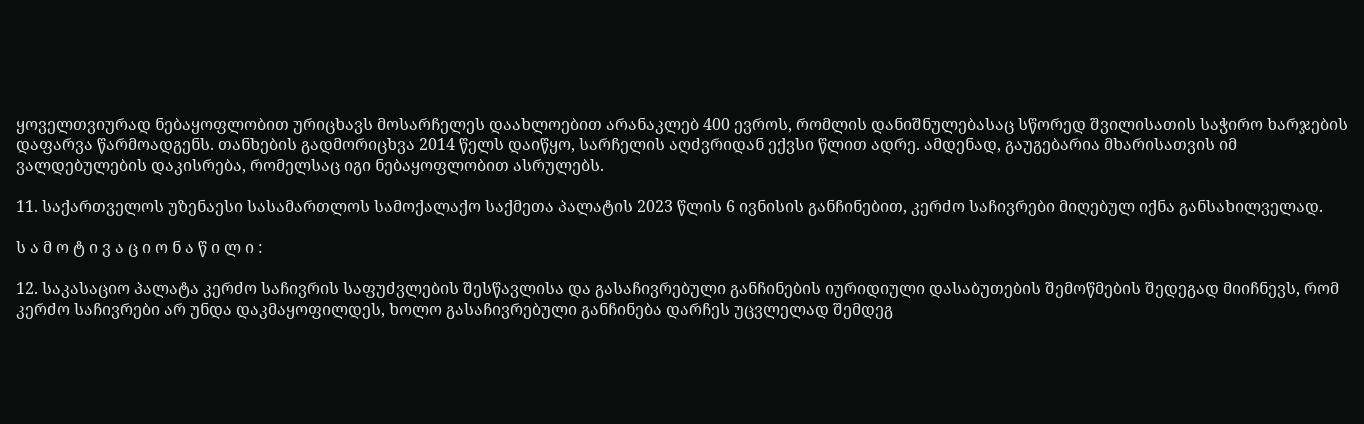ყოველთვიურად ნებაყოფლობით ურიცხავს მოსარჩელეს დაახლოებით არანაკლებ 400 ევროს, რომლის დანიშნულებასაც სწორედ შვილისათის საჭირო ხარჯების დაფარვა წარმოადგენს. თანხების გადმორიცხვა 2014 წელს დაიწყო, სარჩელის აღძვრიდან ექვსი წლით ადრე. ამდენად, გაუგებარია მხარისათვის იმ ვალდებულების დაკისრება, რომელსაც იგი ნებაყოფლობით ასრულებს.

11. საქართველოს უზენაესი სასამართლოს სამოქალაქო საქმეთა პალატის 2023 წლის 6 ივნისის განჩინებით, კერძო საჩივრები მიღებულ იქნა განსახილველად.

ს ა მ ო ტ ი ვ ა ც ი ო ნ ა წ ი ლ ი :

12. საკასაციო პალატა კერძო საჩივრის საფუძვლების შესწავლისა და გასაჩივრებული განჩინების იურიდიული დასაბუთების შემოწმების შედეგად მიიჩნევს, რომ კერძო საჩივრები არ უნდა დაკმაყოფილდეს, ხოლო გასაჩივრებული განჩინება დარჩეს უცვლელად შემდეგ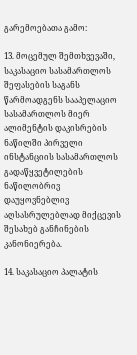გარემოებათა გამო:

13. მოცემულ შემთხვევაში, საკასაციო სასამართლოს შეფასების საგანს წარმოადგენს სააპელაციო სასამართლოს მიერ ალიმენტის დაკისრების ნაწილში პირველი ინსტანციის სასამართლოს გადაწყვეტილების ნაწილობრივ დაუყოვნებლივ აღსასრულებლად მიქცევის შესახებ განჩინების კანონიერება.

14. საკასაციო პალატის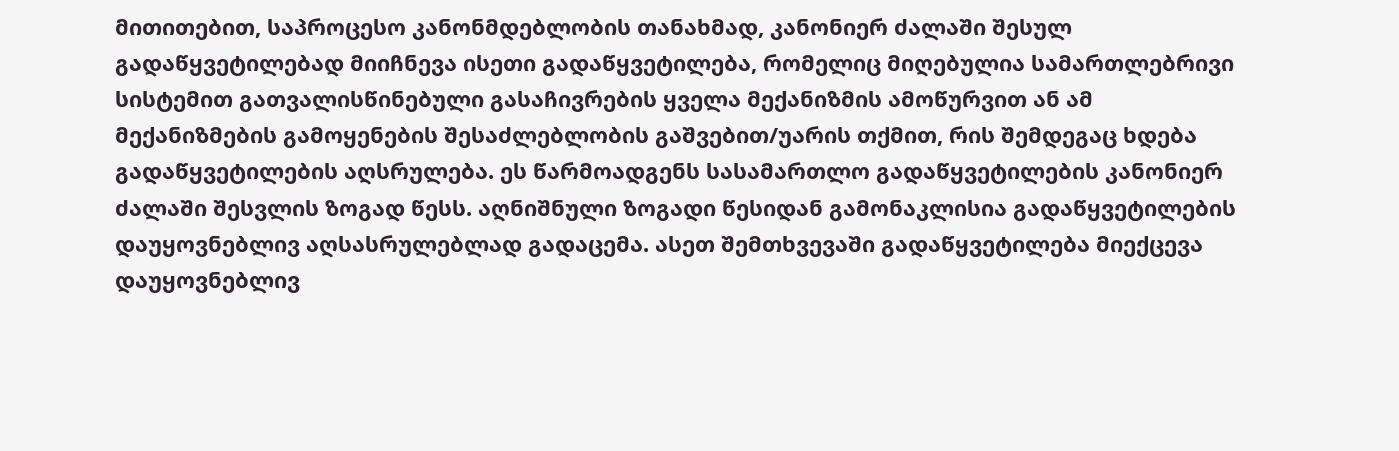მითითებით, საპროცესო კანონმდებლობის თანახმად, კანონიერ ძალაში შესულ გადაწყვეტილებად მიიჩნევა ისეთი გადაწყვეტილება, რომელიც მიღებულია სამართლებრივი სისტემით გათვალისწინებული გასაჩივრების ყველა მექანიზმის ამოწურვით ან ამ მექანიზმების გამოყენების შესაძლებლობის გაშვებით/უარის თქმით, რის შემდეგაც ხდება გადაწყვეტილების აღსრულება. ეს წარმოადგენს სასამართლო გადაწყვეტილების კანონიერ ძალაში შესვლის ზოგად წესს. აღნიშნული ზოგადი წესიდან გამონაკლისია გადაწყვეტილების დაუყოვნებლივ აღსასრულებლად გადაცემა. ასეთ შემთხვევაში გადაწყვეტილება მიექცევა დაუყოვნებლივ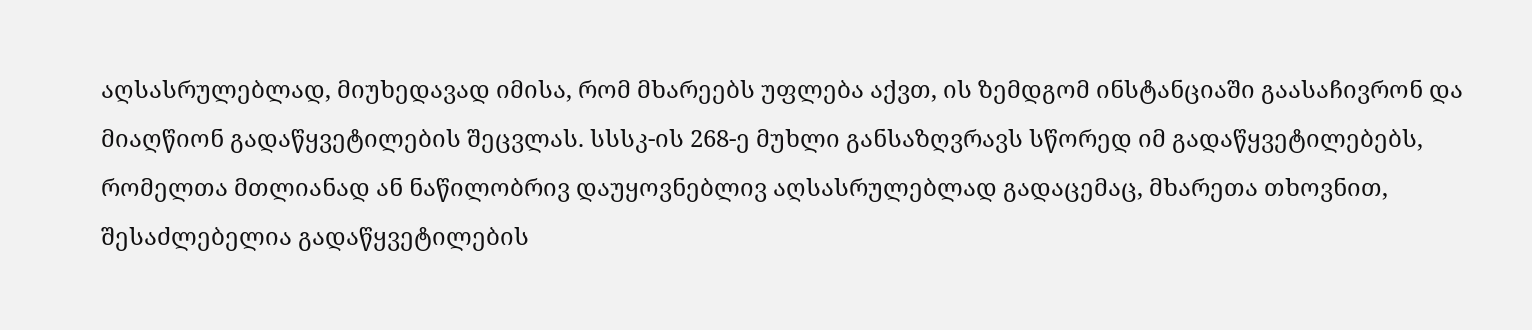აღსასრულებლად, მიუხედავად იმისა, რომ მხარეებს უფლება აქვთ, ის ზემდგომ ინსტანციაში გაასაჩივრონ და მიაღწიონ გადაწყვეტილების შეცვლას. სსსკ-ის 268-ე მუხლი განსაზღვრავს სწორედ იმ გადაწყვეტილებებს, რომელთა მთლიანად ან ნაწილობრივ დაუყოვნებლივ აღსასრულებლად გადაცემაც, მხარეთა თხოვნით, შესაძლებელია გადაწყვეტილების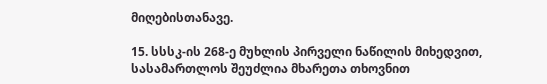მიღებისთანავე.

15. სსსკ-ის 268-ე მუხლის პირველი ნაწილის მიხედვით, სასამართლოს შეუძლია მხარეთა თხოვნით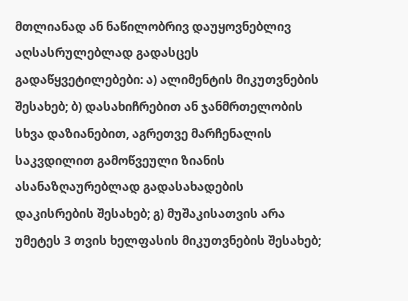მთლიანად ან ნაწილობრივ დაუყოვნებლივ აღსასრულებლად გადასცეს გადაწყვეტილებები: ა) ალიმენტის მიკუთვნების შესახებ; ბ) დასახიჩრებით ან ჯანმრთელობის სხვა დაზიანებით, აგრეთვე მარჩენალის საკვდილით გამოწვეული ზიანის ასანაზღაურებლად გადასახადების დაკისრების შესახებ; გ) მუშაკისათვის არა უმეტეს 3 თვის ხელფასის მიკუთვნების შესახებ;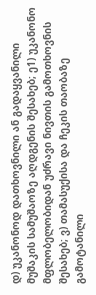დ) უკანონოდ დათხოვნილი ან გადაყვანილი მუშაკის სამუშაოზე აღდგენის შესახებ; ე1) უკანონო მფლობელობიდან უძრავი ნივთის გამოთხოვნის შესახებ; ვ) თამასუქისა და ჩეკის თაობაზე გამოტანილი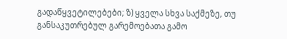გადაწყვეტილებები; ზ) ყველა სხვა საქმეზე, თუ განსაკუთრებულ გარემოებათა გამო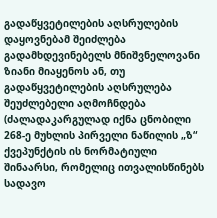გადაწყვეტილების აღსრულების დაყოვნებამ შეიძლება გადამხდევინებელს მნიშვნელოვანი ზიანი მიაყენოს ან, თუ გადაწყვეტილების აღსრულება შეუძლებელი აღმოჩნდება (ძალადაკარგულად იქნა ცნობილი 268-ე მუხლის პირველი ნაწილის „ზ“ ქვეპუნქტის ის ნორმატიული შინაარსი, რომელიც ითვალისწინებს სადავო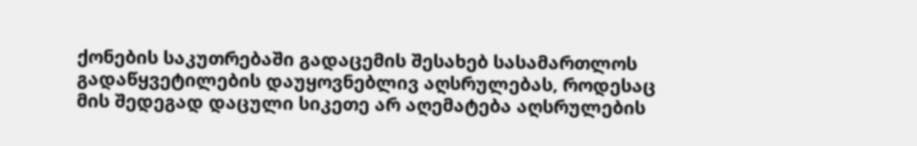ქონების საკუთრებაში გადაცემის შესახებ სასამართლოს გადაწყვეტილების დაუყოვნებლივ აღსრულებას, როდესაც მის შედეგად დაცული სიკეთე არ აღემატება აღსრულების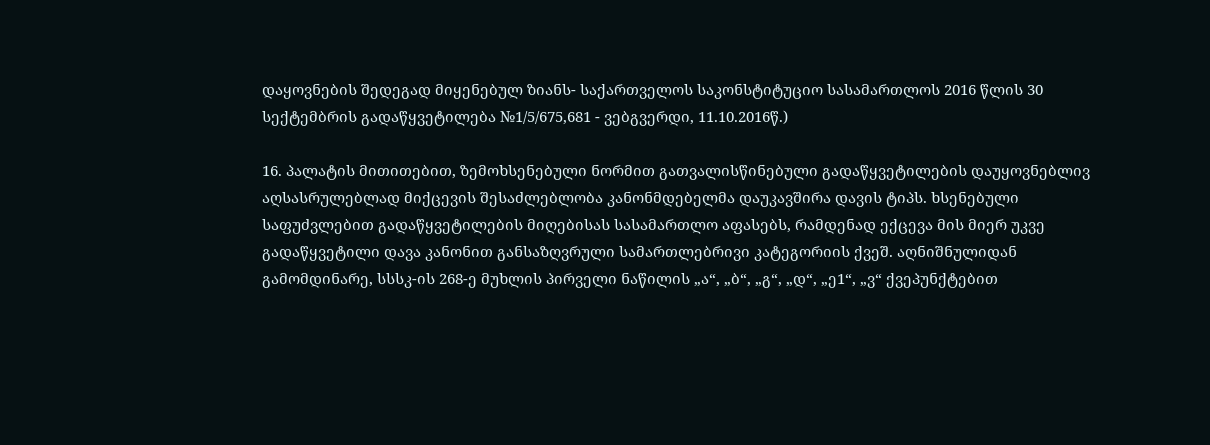დაყოვნების შედეგად მიყენებულ ზიანს- საქართველოს საკონსტიტუციო სასამართლოს 2016 წლის 30 სექტემბრის გადაწყვეტილება №1/5/675,681 - ვებგვერდი, 11.10.2016წ.)

16. პალატის მითითებით, ზემოხსენებული ნორმით გათვალისწინებული გადაწყვეტილების დაუყოვნებლივ აღსასრულებლად მიქცევის შესაძლებლობა კანონმდებელმა დაუკავშირა დავის ტიპს. ხსენებული საფუძვლებით გადაწყვეტილების მიღებისას სასამართლო აფასებს, რამდენად ექცევა მის მიერ უკვე გადაწყვეტილი დავა კანონით განსაზღვრული სამართლებრივი კატეგორიის ქვეშ. აღნიშნულიდან გამომდინარე, სსსკ-ის 268-ე მუხლის პირველი ნაწილის „ა“, „ბ“, „გ“, „დ“, „ე1“, „ვ“ ქვეპუნქტებით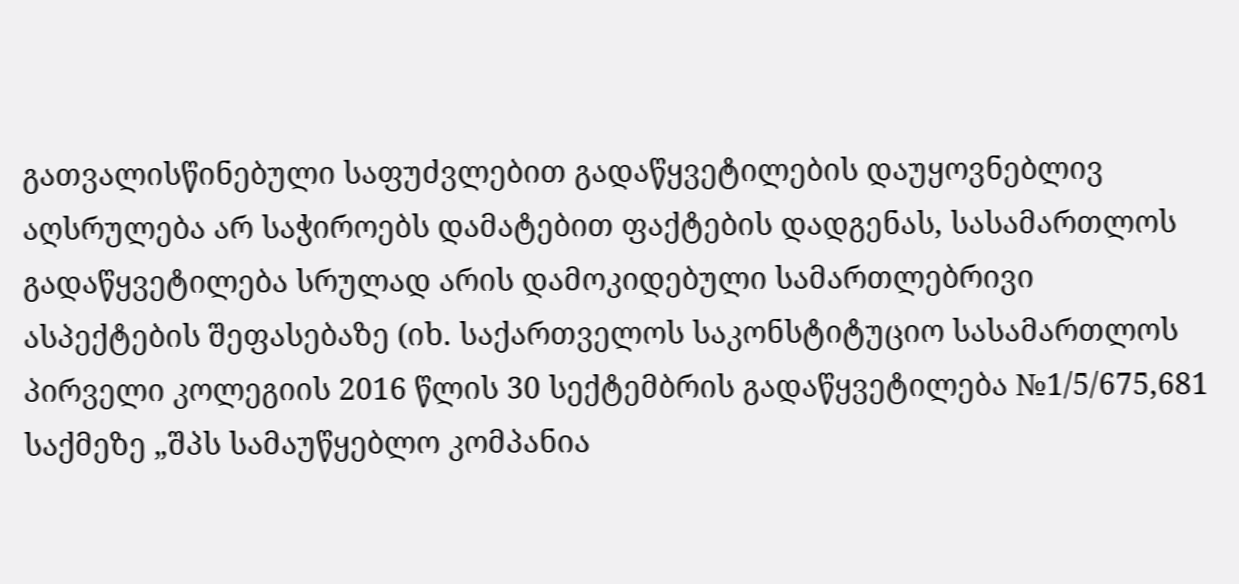გათვალისწინებული საფუძვლებით გადაწყვეტილების დაუყოვნებლივ აღსრულება არ საჭიროებს დამატებით ფაქტების დადგენას, სასამართლოს გადაწყვეტილება სრულად არის დამოკიდებული სამართლებრივი ასპექტების შეფასებაზე (იხ. საქართველოს საკონსტიტუციო სასამართლოს პირველი კოლეგიის 2016 წლის 30 სექტემბრის გადაწყვეტილება №1/5/675,681 საქმეზე „შპს სამაუწყებლო კომპანია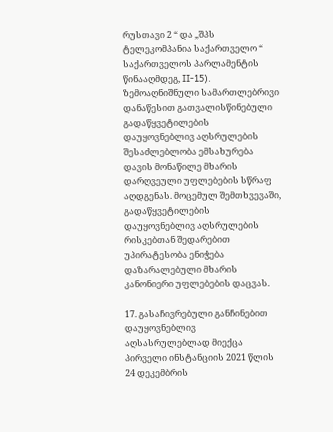რუსთავი 2 “ და „შპს ტელეკომპანია საქართველო “ საქართველოს პარლამენტის წინააღმდეგ, II-15). ზემოაღნიშნული სამართლებრივი დანაწესით გათვალისწინებული გადაწყვეტილების დაუყოვნებლივ აღსრულების შესაძლებლობა ემსახურება დავის მონაწილე მხარის დარღვეული უფლებების სწრაფ აღდგენას. მოცემულ შემთხვევაში, გადაწყვეტილების დაუყოვნებლივ აღსრულების რისკებთან შედარებით უპირატესობა ენიჭება დაზარალებული მხარის კანონიერი უფლებების დაცვას.

17. გასაჩივრებული განჩინებით დაუყოვნებლივ აღსასრულებლად მიექცა პირველი ინსტანციის 2021 წლის 24 დეკემბრის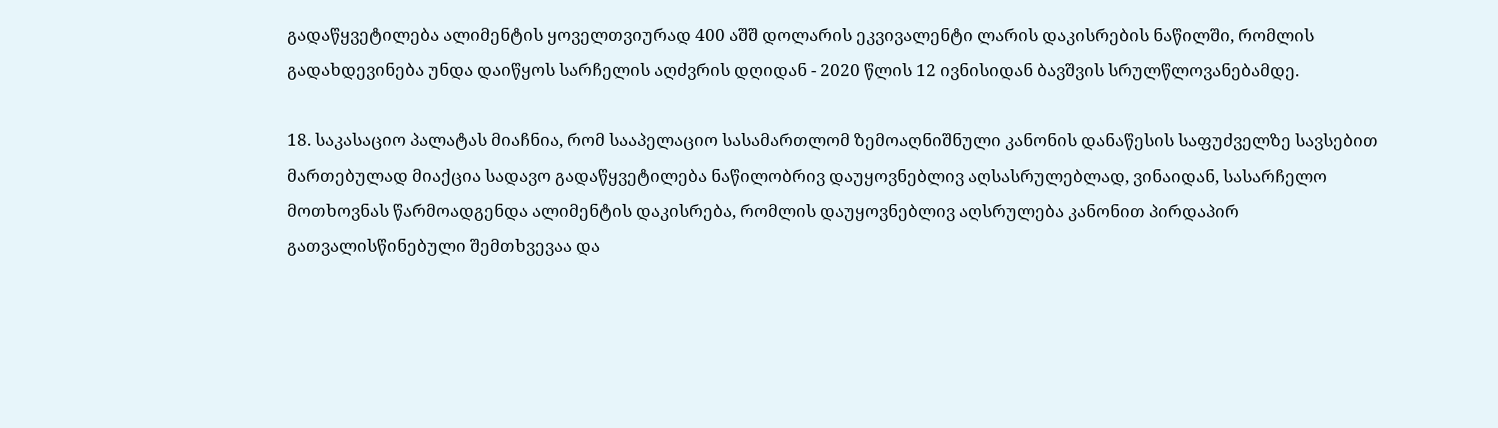გადაწყვეტილება ალიმენტის ყოველთვიურად 400 აშშ დოლარის ეკვივალენტი ლარის დაკისრების ნაწილში, რომლის გადახდევინება უნდა დაიწყოს სარჩელის აღძვრის დღიდან - 2020 წლის 12 ივნისიდან ბავშვის სრულწლოვანებამდე.

18. საკასაციო პალატას მიაჩნია, რომ სააპელაციო სასამართლომ ზემოაღნიშნული კანონის დანაწესის საფუძველზე სავსებით მართებულად მიაქცია სადავო გადაწყვეტილება ნაწილობრივ დაუყოვნებლივ აღსასრულებლად, ვინაიდან, სასარჩელო მოთხოვნას წარმოადგენდა ალიმენტის დაკისრება, რომლის დაუყოვნებლივ აღსრულება კანონით პირდაპირ გათვალისწინებული შემთხვევაა და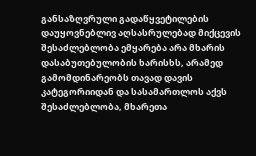განსაზღვრული გადაწყვეტილების დაუყოვნებლივ აღსასრულებად მიქცევის შესაძლებლობა ემყარება არა მხარის დასაბუთებულობის ხარისხს, არამედ გამომდინარეობს თავად დავის კატეგორიიდან და სასამართლოს აქვს შესაძლებლობა, მხარეთა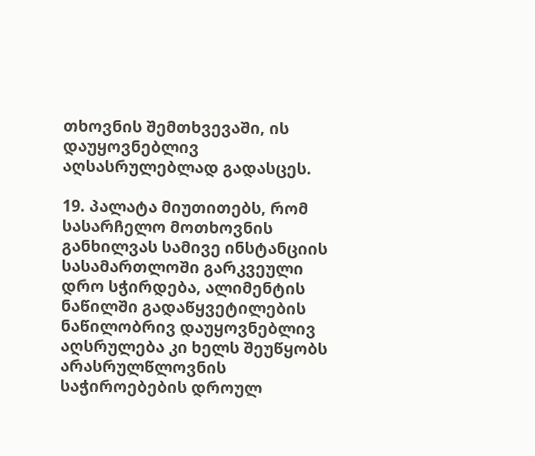თხოვნის შემთხვევაში, ის დაუყოვნებლივ აღსასრულებლად გადასცეს.

19. პალატა მიუთითებს, რომ სასარჩელო მოთხოვნის განხილვას სამივე ინსტანციის სასამართლოში გარკვეული დრო სჭირდება, ალიმენტის ნაწილში გადაწყვეტილების ნაწილობრივ დაუყოვნებლივ აღსრულება კი ხელს შეუწყობს არასრულწლოვნის საჭიროებების დროულ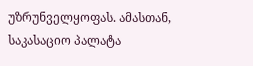უზრუნველყოფას. ამასთან, საკასაციო პალატა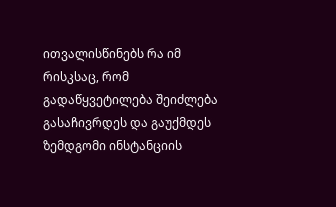ითვალისწინებს რა იმ რისკსაც, რომ გადაწყვეტილება შეიძლება გასაჩივრდეს და გაუქმდეს ზემდგომი ინსტანციის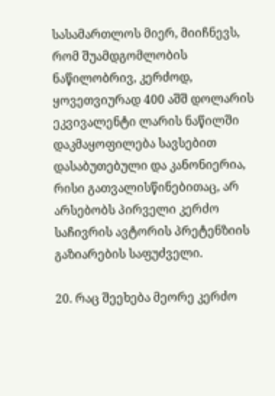სასამართლოს მიერ, მიიჩნევს, რომ შუამდგომლობის ნაწილობრივ, კერძოდ, ყოვეთვიურად 400 აშშ დოლარის ეკვივალენტი ლარის ნაწილში დაკმაყოფილება სავსებით დასაბუთებული და კანონიერია, რისი გათვალისწინებითაც, არ არსებობს პირველი კერძო საჩივრის ავტორის პრეტენზიის გაზიარების საფუძველი.

20. რაც შეეხება მეორე კერძო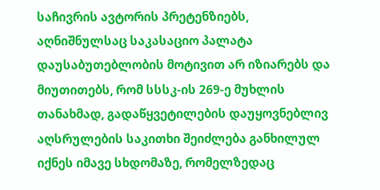საჩივრის ავტორის პრეტენზიებს, აღნიშნულსაც საკასაციო პალატა დაუსაბუთებლობის მოტივით არ იზიარებს და მიუთითებს, რომ სსსკ-ის 269-ე მუხლის თანახმად, გადაწყვეტილების დაუყოვნებლივ აღსრულების საკითხი შეიძლება განხილულ იქნეს იმავე სხდომაზე, რომელზედაც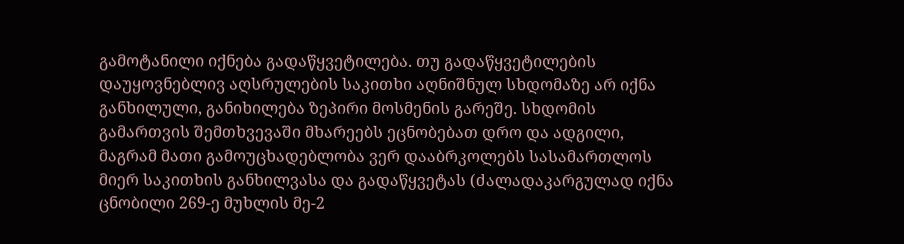გამოტანილი იქნება გადაწყვეტილება. თუ გადაწყვეტილების დაუყოვნებლივ აღსრულების საკითხი აღნიშნულ სხდომაზე არ იქნა განხილული, განიხილება ზეპირი მოსმენის გარეშე. სხდომის გამართვის შემთხვევაში მხარეებს ეცნობებათ დრო და ადგილი, მაგრამ მათი გამოუცხადებლობა ვერ დააბრკოლებს სასამართლოს მიერ საკითხის განხილვასა და გადაწყვეტას (ძალადაკარგულად იქნა ცნობილი 269-ე მუხლის მე-2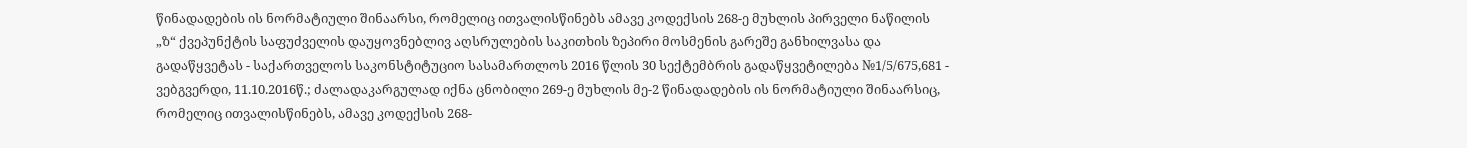წინადადების ის ნორმატიული შინაარსი, რომელიც ითვალისწინებს ამავე კოდექსის 268-ე მუხლის პირველი ნაწილის „ზ“ ქვეპუნქტის საფუძველის დაუყოვნებლივ აღსრულების საკითხის ზეპირი მოსმენის გარეშე განხილვასა და გადაწყვეტას - საქართველოს საკონსტიტუციო სასამართლოს 2016 წლის 30 სექტემბრის გადაწყვეტილება №1/5/675,681 - ვებგვერდი, 11.10.2016წ.; ძალადაკარგულად იქნა ცნობილი 269-ე მუხლის მე-2 წინადადების ის ნორმატიული შინაარსიც, რომელიც ითვალისწინებს, ამავე კოდექსის 268-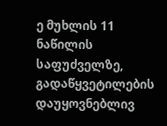ე მუხლის 11 ნაწილის საფუძველზე, გადაწყვეტილების დაუყოვნებლივ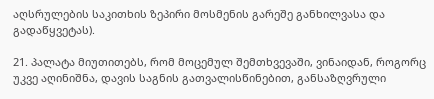აღსრულების საკითხის ზეპირი მოსმენის გარეშე განხილვასა და გადაწყვეტას).

21. პალატა მიუთითებს, რომ მოცემულ შემთხვევაში, ვინაიდან, როგორც უკვე აღინიშნა, დავის საგნის გათვალისწინებით, განსაზღვრული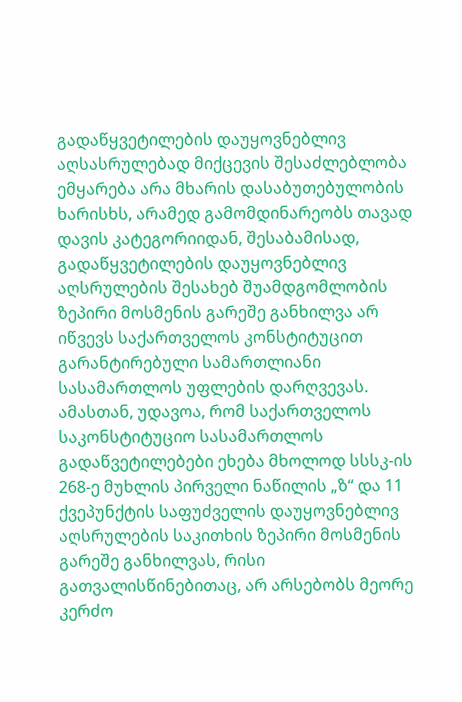გადაწყვეტილების დაუყოვნებლივ აღსასრულებად მიქცევის შესაძლებლობა ემყარება არა მხარის დასაბუთებულობის ხარისხს, არამედ გამომდინარეობს თავად დავის კატეგორიიდან, შესაბამისად, გადაწყვეტილების დაუყოვნებლივ აღსრულების შესახებ შუამდგომლობის ზეპირი მოსმენის გარეშე განხილვა არ იწვევს საქართველოს კონსტიტუცით გარანტირებული სამართლიანი სასამართლოს უფლების დარღვევას. ამასთან, უდავოა, რომ საქართველოს საკონსტიტუციო სასამართლოს გადაწვეტილებები ეხება მხოლოდ სსსკ-ის 268-ე მუხლის პირველი ნაწილის „ზ“ და 11 ქვეპუნქტის საფუძველის დაუყოვნებლივ აღსრულების საკითხის ზეპირი მოსმენის გარეშე განხილვას, რისი გათვალისწინებითაც, არ არსებობს მეორე კერძო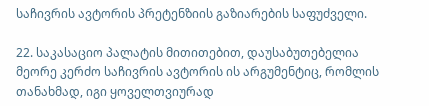საჩივრის ავტორის პრეტენზიის გაზიარების საფუძველი.

22. საკასაციო პალატის მითითებით, დაუსაბუთებელია მეორე კერძო საჩივრის ავტორის ის არგუმენტიც, რომლის თანახმად, იგი ყოველთვიურად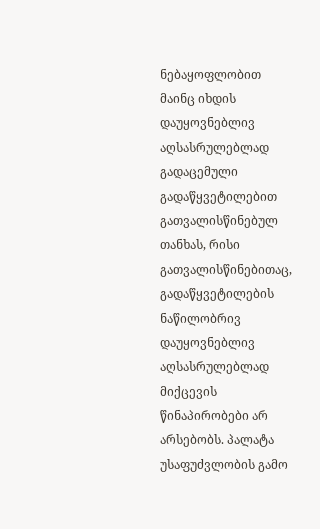ნებაყოფლობით მაინც იხდის დაუყოვნებლივ აღსასრულებლად გადაცემული გადაწყვეტილებით გათვალისწინებულ თანხას, რისი გათვალისწინებითაც, გადაწყვეტილების ნაწილობრივ დაუყოვნებლივ აღსასრულებლად მიქცევის წინაპირობები არ არსებობს. პალატა უსაფუძვლობის გამო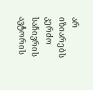არ იზიარებს კერძო საჩივრის ავტორის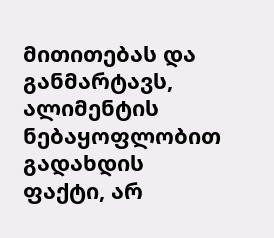მითითებას და განმარტავს, ალიმენტის ნებაყოფლობით გადახდის ფაქტი, არ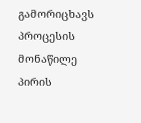გამორიცხავს პროცესის მონაწილე პირის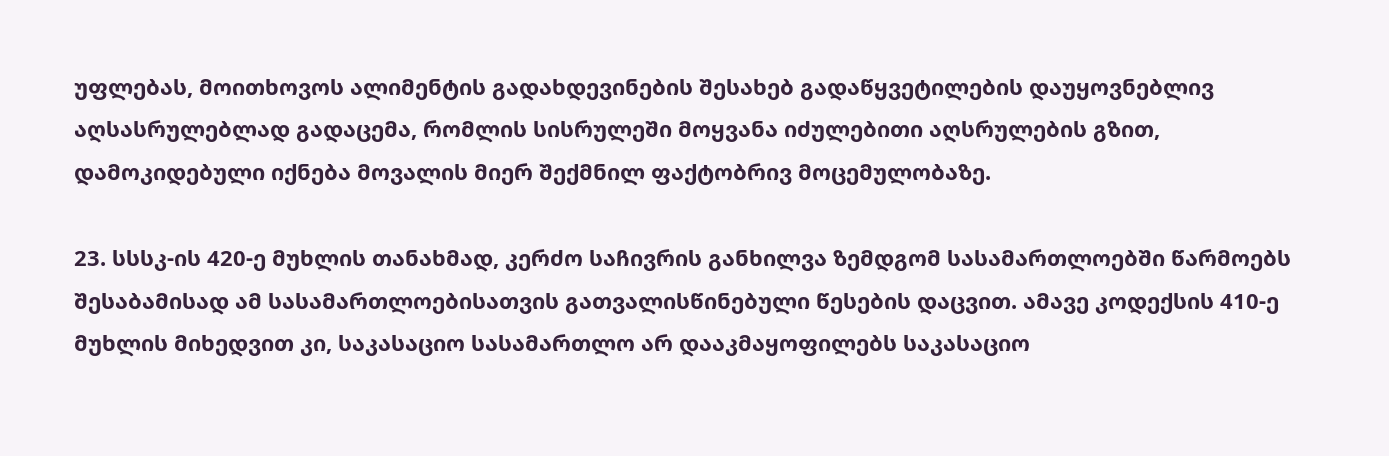უფლებას, მოითხოვოს ალიმენტის გადახდევინების შესახებ გადაწყვეტილების დაუყოვნებლივ აღსასრულებლად გადაცემა, რომლის სისრულეში მოყვანა იძულებითი აღსრულების გზით, დამოკიდებული იქნება მოვალის მიერ შექმნილ ფაქტობრივ მოცემულობაზე.

23. სსსკ-ის 420-ე მუხლის თანახმად, კერძო საჩივრის განხილვა ზემდგომ სასამართლოებში წარმოებს შესაბამისად ამ სასამართლოებისათვის გათვალისწინებული წესების დაცვით. ამავე კოდექსის 410-ე მუხლის მიხედვით კი, საკასაციო სასამართლო არ დააკმაყოფილებს საკასაციო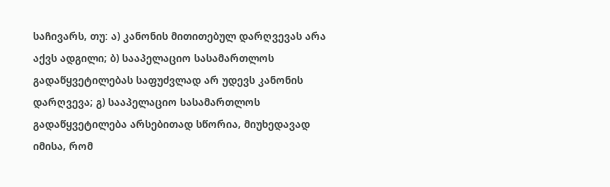საჩივარს, თუ: ა) კანონის მითითებულ დარღვევას არა აქვს ადგილი; ბ) სააპელაციო სასამართლოს გადაწყვეტილებას საფუძვლად არ უდევს კანონის დარღვევა; გ) სააპელაციო სასამართლოს გადაწყვეტილება არსებითად სწორია, მიუხედავად იმისა, რომ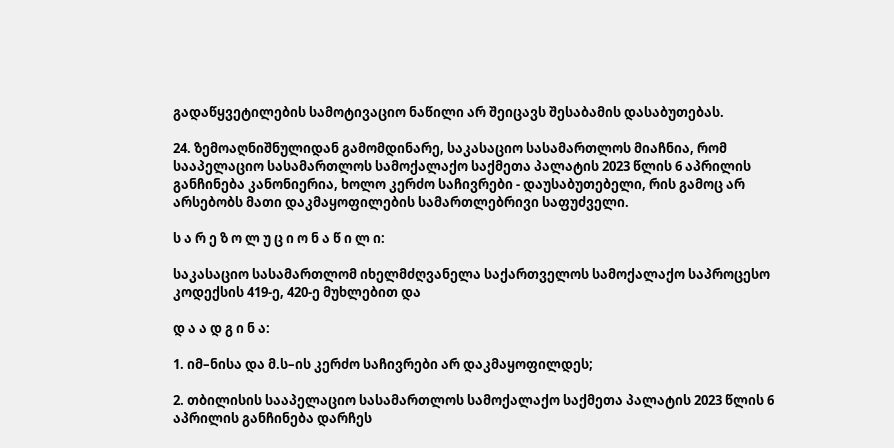გადაწყვეტილების სამოტივაციო ნაწილი არ შეიცავს შესაბამის დასაბუთებას.

24. ზემოაღნიშნულიდან გამომდინარე, საკასაციო სასამართლოს მიაჩნია, რომ სააპელაციო სასამართლოს სამოქალაქო საქმეთა პალატის 2023 წლის 6 აპრილის განჩინება კანონიერია, ხოლო კერძო საჩივრები - დაუსაბუთებელი, რის გამოც არ არსებობს მათი დაკმაყოფილების სამართლებრივი საფუძველი.

ს ა რ ე ზ ო ლ უ ც ი ო ნ ა წ ი ლ ი:

საკასაციო სასამართლომ იხელმძღვანელა საქართველოს სამოქალაქო საპროცესო კოდექსის 419-ე, 420-ე მუხლებით და

დ ა ა დ გ ი ნ ა:

1. იმ–ნისა და მ.ს–ის კერძო საჩივრები არ დაკმაყოფილდეს;

2. თბილისის სააპელაციო სასამართლოს სამოქალაქო საქმეთა პალატის 2023 წლის 6 აპრილის განჩინება დარჩეს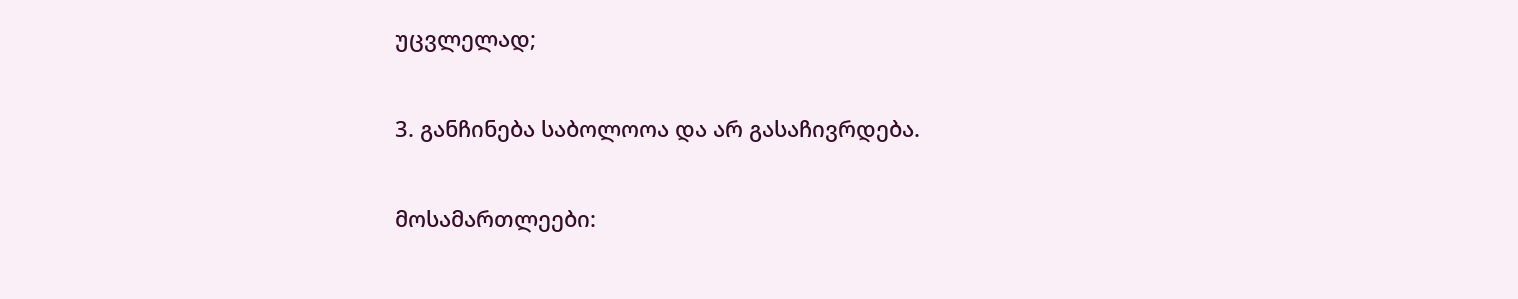უცვლელად;

3. განჩინება საბოლოოა და არ გასაჩივრდება.

მოსამართლეები: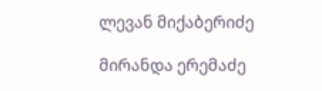ლევან მიქაბერიძე

მირანდა ერემაძე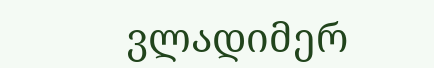ვლადიმერ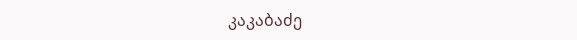კაკაბაძე